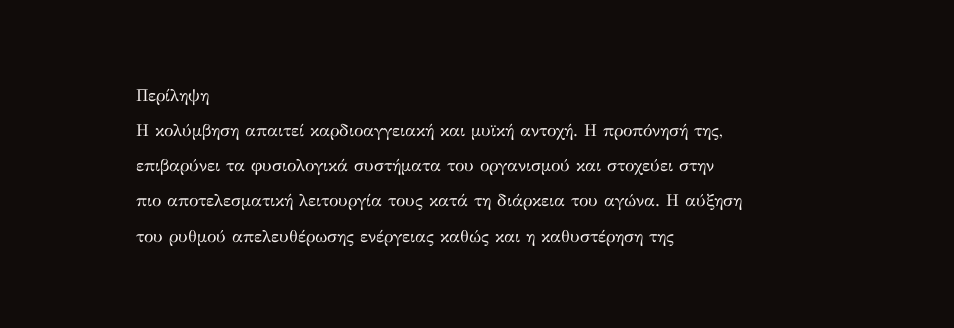Περίληψη
Η κολύμβηση απαιτεί καρδιοαγγειακή και μυϊκή αντοχή. Η προπόνησή της, επιβαρύνει τα φυσιολογικά συστήματα του οργανισμού και στοχεύει στην πιο αποτελεσματική λειτουργία τους κατά τη διάρκεια του αγώνα. Η αύξηση του ρυθμού απελευθέρωσης ενέργειας καθώς και η καθυστέρηση της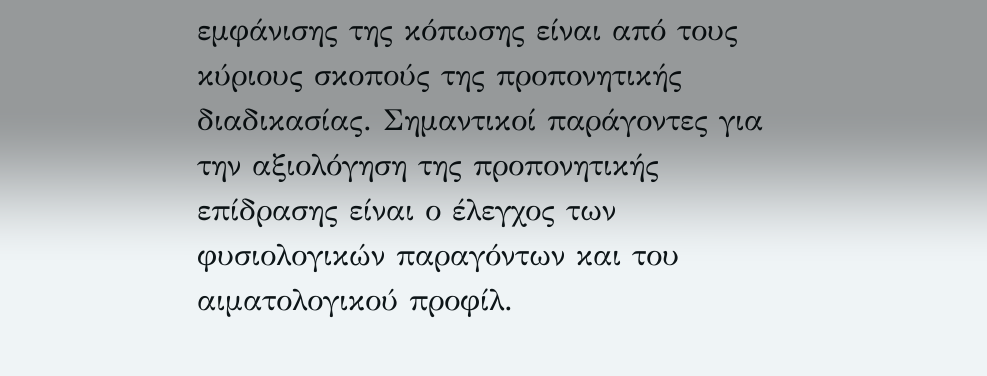εμφάνισης της κόπωσης είναι από τους κύριους σκοπούς της προπονητικής διαδικασίας. Σημαντικοί παράγοντες για την αξιολόγηση της προπονητικής επίδρασης είναι ο έλεγχος των φυσιολογικών παραγόντων και του αιματολογικού προφίλ.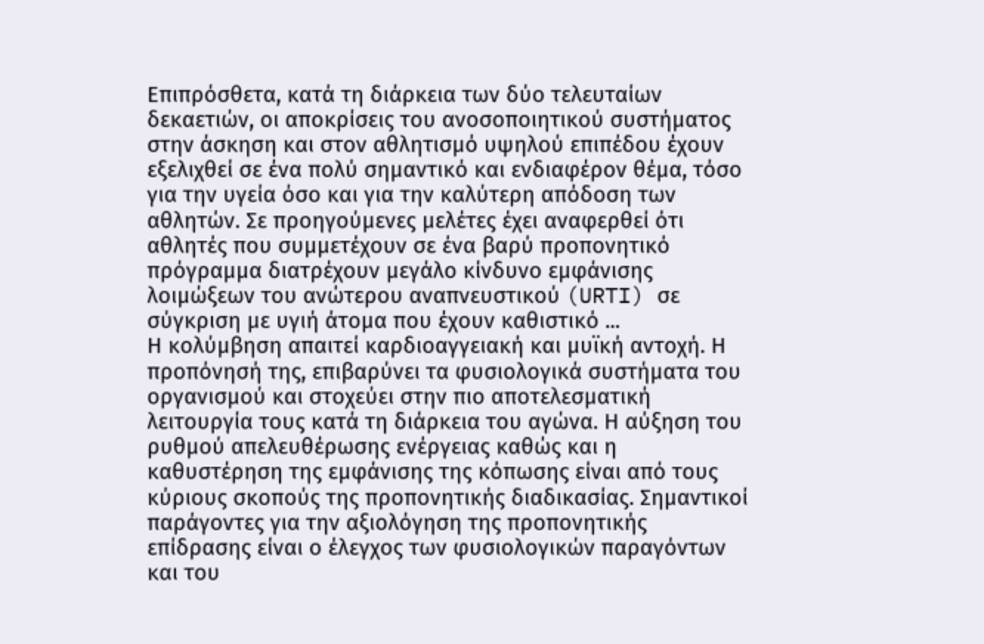Επιπρόσθετα, κατά τη διάρκεια των δύο τελευταίων δεκαετιών, οι αποκρίσεις του ανοσοποιητικού συστήματος στην άσκηση και στον αθλητισμό υψηλού επιπέδου έχουν εξελιχθεί σε ένα πολύ σημαντικό και ενδιαφέρον θέμα, τόσο για την υγεία όσο και για την καλύτερη απόδοση των αθλητών. Σε προηγούμενες μελέτες έχει αναφερθεί ότι αθλητές που συμμετέχουν σε ένα βαρύ προπονητικό πρόγραμμα διατρέχουν μεγάλο κίνδυνο εμφάνισης λοιμώξεων του ανώτερου αναπνευστικού (URTI) σε σύγκριση με υγιή άτομα που έχουν καθιστικό ...
Η κολύμβηση απαιτεί καρδιοαγγειακή και μυϊκή αντοχή. Η προπόνησή της, επιβαρύνει τα φυσιολογικά συστήματα του οργανισμού και στοχεύει στην πιο αποτελεσματική λειτουργία τους κατά τη διάρκεια του αγώνα. Η αύξηση του ρυθμού απελευθέρωσης ενέργειας καθώς και η καθυστέρηση της εμφάνισης της κόπωσης είναι από τους κύριους σκοπούς της προπονητικής διαδικασίας. Σημαντικοί παράγοντες για την αξιολόγηση της προπονητικής επίδρασης είναι ο έλεγχος των φυσιολογικών παραγόντων και του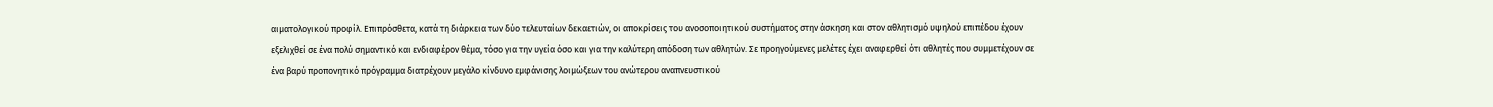αιματολογικού προφίλ. Επιπρόσθετα, κατά τη διάρκεια των δύο τελευταίων δεκαετιών, οι αποκρίσεις του ανοσοποιητικού συστήματος στην άσκηση και στον αθλητισμό υψηλού επιπέδου έχουν εξελιχθεί σε ένα πολύ σημαντικό και ενδιαφέρον θέμα, τόσο για την υγεία όσο και για την καλύτερη απόδοση των αθλητών. Σε προηγούμενες μελέτες έχει αναφερθεί ότι αθλητές που συμμετέχουν σε ένα βαρύ προπονητικό πρόγραμμα διατρέχουν μεγάλο κίνδυνο εμφάνισης λοιμώξεων του ανώτερου αναπνευστικού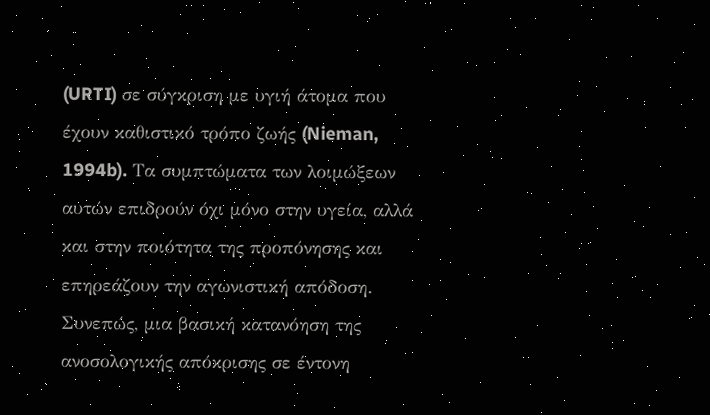(URTI) σε σύγκριση με υγιή άτομα που έχουν καθιστικό τρόπο ζωής (Nieman, 1994b). Τα συμπτώματα των λοιμώξεων αυτών επιδρούν όχι μόνο στην υγεία, αλλά και στην ποιότητα της προπόνησης και επηρεάζουν την αγωνιστική απόδοση. Συνεπώς, μια βασική κατανόηση της ανοσολογικής απόκρισης σε έντονη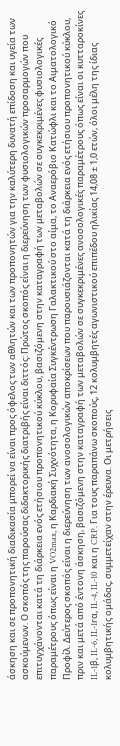άσκηση και σε προπονητική διαδικασία μπορεί να είναι προς όφελος των αθλητών και των προπονητών για την καλύτερη δυνατή επίδοση και υγεία των ασκούμενων. Ο σκοπός της παρούσας διδακτορικής διατριβής είναι διττός: Πρώτος σκοπός είναι η διερεύνηση των φυσιολογικών προσαρμογών που επιτυγχάνονται κατά τη διάρκεια ενός ετήσιου προπονητικού κύκλου, βασιζόμενη στην καταγραφή των μεταβολών σε συγκεκριμένες φυσιολογικές παραμέτρους όπως είναι η VO2max, η Καρδιακή Συχνότητα, η Κορυφαία Συγκέντρωση Γαλακτικού στο αίμα, το Αναερόβιο Κατώφλι και το Αιματολογικό Προφίλ. Δεύτερος σκοπός είναι η διερεύνηση των ανοσολογικών αποκρίσεων που παρουσιάζονται κατά τη διάρκεια ενός ετήσιου προπονητικού κύκλου, πριν και μετά από έντονη άσκηση, βασιζόμενη στην καταγραφή των μεταβολών σε συγκεκριμένες ανοσολογικές παραμέτρους όπως είναι οι κυτταροκίνες IL-1β, IL-6, IL-1rα, IL-4, IL-10 και η CRP. Για τους παραπάνω σκοπούς, 12 κολυμβητές αγωνιστικού επιπέδου ηλικίας 14,08 ± 1,0 ετών, όλοι μέλη της ίδιας κολυμβητικής ομάδας, συμμετείχαν στην έρευνα. Οι μετρήσεις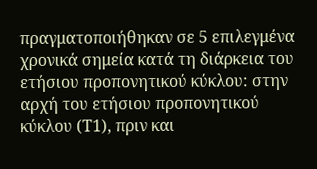πραγματοποιήθηκαν σε 5 επιλεγμένα χρονικά σημεία κατά τη διάρκεια του ετήσιου προπονητικού κύκλου: στην αρχή του ετήσιου προπονητικού κύκλου (Τ1), πριν και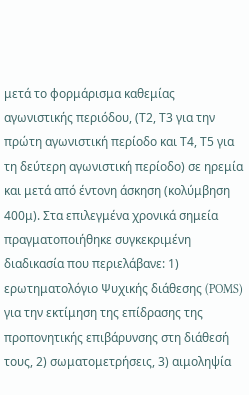μετά το φορμάρισμα καθεμίας αγωνιστικής περιόδου, (Τ2, Τ3 για την πρώτη αγωνιστική περίοδο και Τ4, Τ5 για τη δεύτερη αγωνιστική περίοδο) σε ηρεμία και μετά από έντονη άσκηση (κολύμβηση 400μ). Στα επιλεγμένα χρονικά σημεία πραγματοποιήθηκε συγκεκριμένη διαδικασία που περιελάβανε: 1) ερωτηματολόγιο Ψυχικής διάθεσης (POMS) για την εκτίμηση της επίδρασης της προπονητικής επιβάρυνσης στη διάθεσή τους, 2) σωματομετρήσεις, 3) αιμοληψία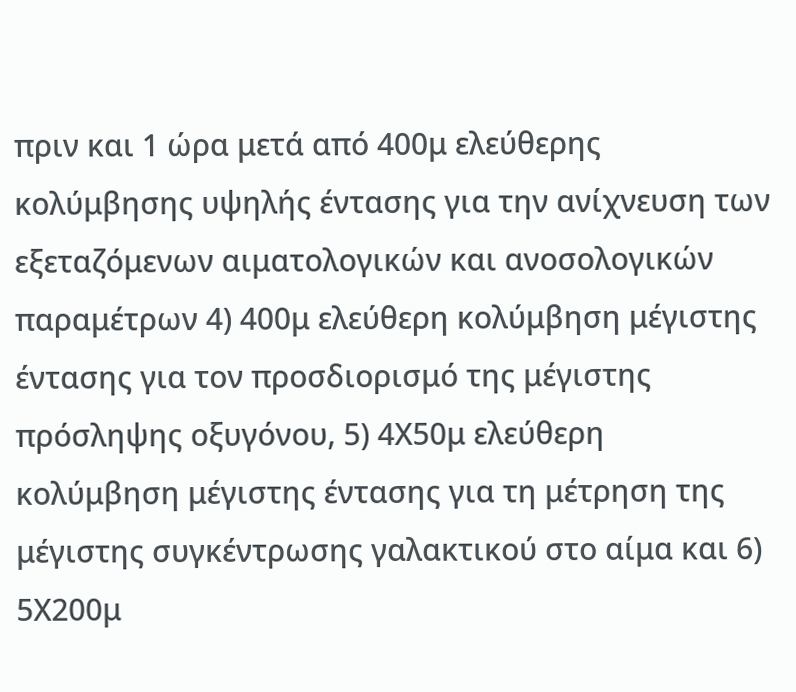πριν και 1 ώρα μετά από 400μ ελεύθερης κολύμβησης υψηλής έντασης για την ανίχνευση των εξεταζόμενων αιματολογικών και ανοσολογικών παραμέτρων 4) 400μ ελεύθερη κολύμβηση μέγιστης έντασης για τον προσδιορισμό της μέγιστης πρόσληψης οξυγόνου, 5) 4Χ50μ ελεύθερη κολύμβηση μέγιστης έντασης για τη μέτρηση της μέγιστης συγκέντρωσης γαλακτικού στο αίμα και 6) 5Χ200μ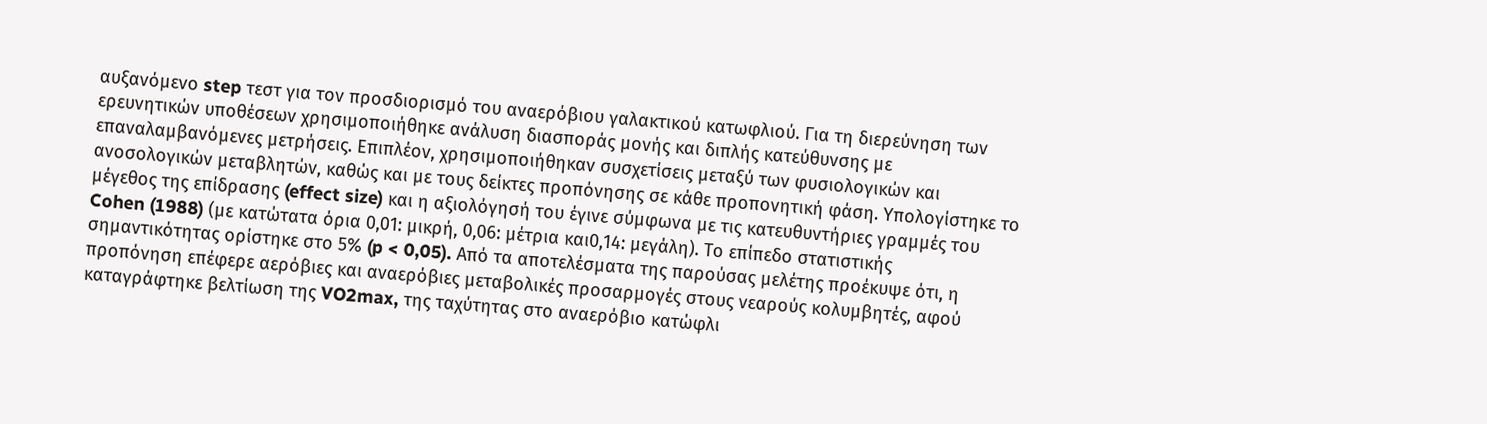αυξανόμενο step τεστ για τον προσδιορισμό του αναερόβιου γαλακτικού κατωφλιού. Για τη διερεύνηση των ερευνητικών υποθέσεων χρησιμοποιήθηκε ανάλυση διασποράς μονής και διπλής κατεύθυνσης με επαναλαμβανόμενες μετρήσεις. Επιπλέον, χρησιμοποιήθηκαν συσχετίσεις μεταξύ των φυσιολογικών και ανοσολογικών μεταβλητών, καθώς και με τους δείκτες προπόνησης σε κάθε προπονητική φάση. Υπολογίστηκε το μέγεθος της επίδρασης (effect size) και η αξιολόγησή του έγινε σύμφωνα με τις κατευθυντήριες γραμμές του Cohen (1988) (με κατώτατα όρια 0,01: μικρή, 0,06: μέτρια και0,14: μεγάλη). Το επίπεδο στατιστικής σημαντικότητας ορίστηκε στο 5% (p < 0,05). Από τα αποτελέσματα της παρούσας μελέτης προέκυψε ότι, η προπόνηση επέφερε αερόβιες και αναερόβιες μεταβολικές προσαρμογές στους νεαρούς κολυμβητές, αφού καταγράφτηκε βελτίωση της VO2max, της ταχύτητας στο αναερόβιο κατώφλι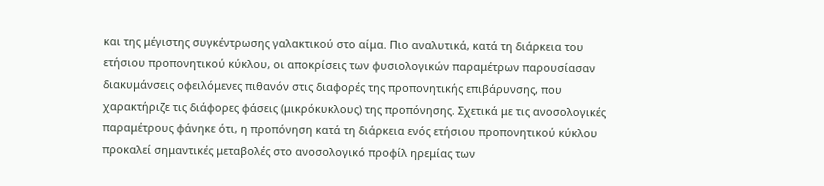και της μέγιστης συγκέντρωσης γαλακτικού στο αίμα. Πιο αναλυτικά, κατά τη διάρκεια του ετήσιου προπονητικού κύκλου, οι αποκρίσεις των φυσιολογικών παραμέτρων παρουσίασαν διακυμάνσεις οφειλόμενες πιθανόν στις διαφορές της προπονητικής επιβάρυνσης, που χαρακτήριζε τις διάφορες φάσεις (μικρόκυκλους) της προπόνησης. Σχετικά με τις ανοσολογικές παραμέτρους φάνηκε ότι, η προπόνηση κατά τη διάρκεια ενός ετήσιου προπονητικού κύκλου προκαλεί σημαντικές μεταβολές στο ανοσολογικό προφίλ ηρεμίας των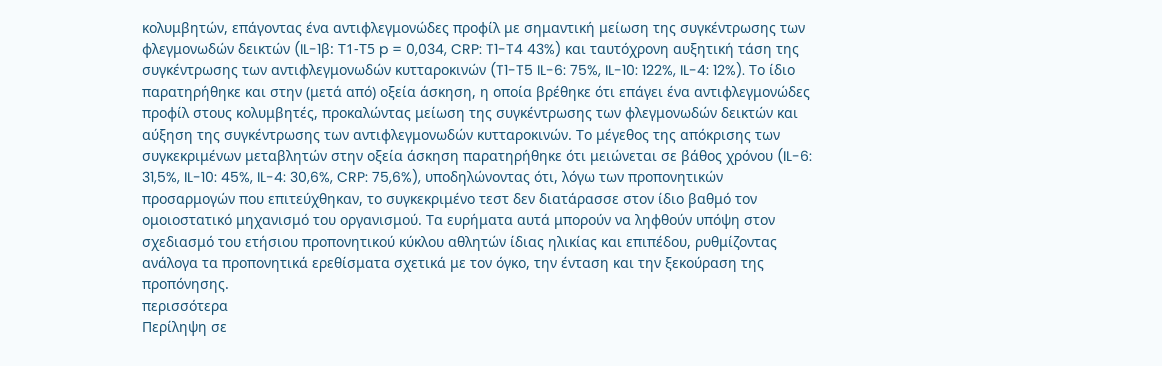κολυμβητών, επάγοντας ένα αντιφλεγμονώδες προφίλ με σημαντική μείωση της συγκέντρωσης των φλεγμονωδών δεικτών (IL-1β: Τ1-Τ5 p = 0,034, CRP: T1-T4 43%) και ταυτόχρονη αυξητική τάση της συγκέντρωσης των αντιφλεγμονωδών κυτταροκινών (T1-T5 IL-6: 75%, IL-10: 122%, IL-4: 12%). Το ίδιο παρατηρήθηκε και στην (μετά από) οξεία άσκηση, η οποία βρέθηκε ότι επάγει ένα αντιφλεγμονώδες προφίλ στους κολυμβητές, προκαλώντας μείωση της συγκέντρωσης των φλεγμονωδών δεικτών και αύξηση της συγκέντρωσης των αντιφλεγμονωδών κυτταροκινών. Το μέγεθος της απόκρισης των συγκεκριμένων μεταβλητών στην οξεία άσκηση παρατηρήθηκε ότι μειώνεται σε βάθος χρόνου (IL-6: 31,5%, IL-10: 45%, IL-4: 30,6%, CRP: 75,6%), υποδηλώνοντας ότι, λόγω των προπονητικών προσαρμογών που επιτεύχθηκαν, το συγκεκριμένο τεστ δεν διατάρασσε στον ίδιο βαθμό τον ομοιοστατικό μηχανισμό του οργανισμού. Τα ευρήματα αυτά μπορούν να ληφθούν υπόψη στον σχεδιασμό του ετήσιου προπονητικού κύκλου αθλητών ίδιας ηλικίας και επιπέδου, ρυθμίζοντας ανάλογα τα προπονητικά ερεθίσματα σχετικά με τον όγκο, την ένταση και την ξεκούραση της προπόνησης.
περισσότερα
Περίληψη σε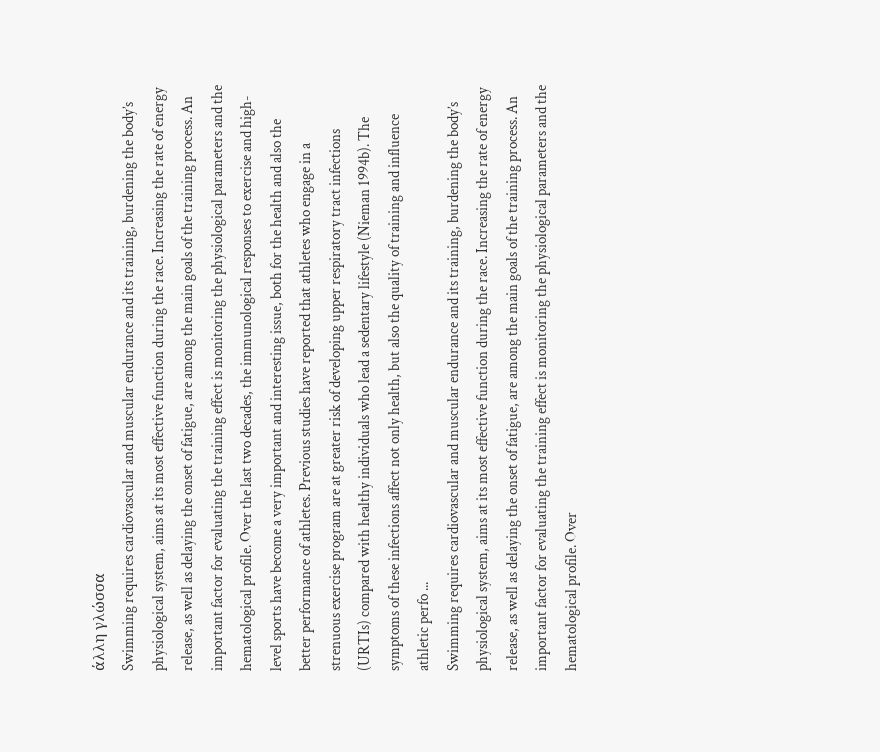άλλη γλώσσα
Swimming requires cardiovascular and muscular endurance and its training, burdening the body’s physiological system, aims at its most effective function during the race. Increasing the rate of energy release, as well as delaying the onset of fatigue, are among the main goals of the training process. An important factor for evaluating the training effect is monitoring the physiological parameters and the hematological profile. Over the last two decades, the immunological responses to exercise and high-level sports have become a very important and interesting issue, both for the health and also the better performance of athletes. Previous studies have reported that athletes who engage in a strenuous exercise program are at greater risk of developing upper respiratory tract infections (URTIs) compared with healthy individuals who lead a sedentary lifestyle (Nieman 1994b). The symptoms of these infections affect not only health, but also the quality of training and influence athletic perfo ...
Swimming requires cardiovascular and muscular endurance and its training, burdening the body’s physiological system, aims at its most effective function during the race. Increasing the rate of energy release, as well as delaying the onset of fatigue, are among the main goals of the training process. An important factor for evaluating the training effect is monitoring the physiological parameters and the hematological profile. Over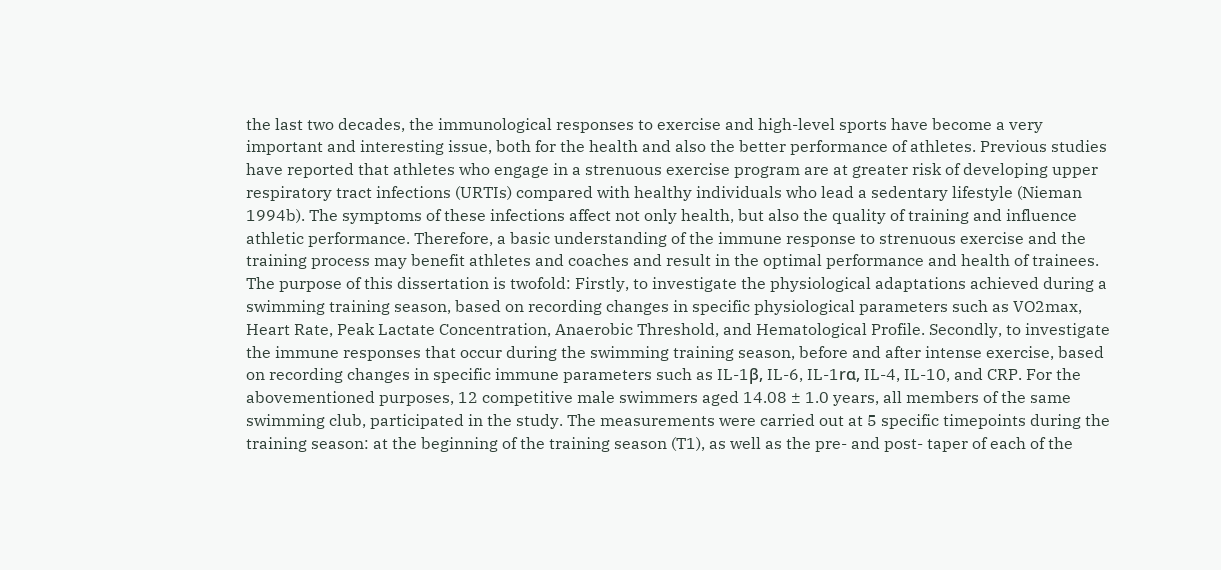the last two decades, the immunological responses to exercise and high-level sports have become a very important and interesting issue, both for the health and also the better performance of athletes. Previous studies have reported that athletes who engage in a strenuous exercise program are at greater risk of developing upper respiratory tract infections (URTIs) compared with healthy individuals who lead a sedentary lifestyle (Nieman 1994b). The symptoms of these infections affect not only health, but also the quality of training and influence athletic performance. Therefore, a basic understanding of the immune response to strenuous exercise and the training process may benefit athletes and coaches and result in the optimal performance and health of trainees. The purpose of this dissertation is twofold: Firstly, to investigate the physiological adaptations achieved during a swimming training season, based on recording changes in specific physiological parameters such as VO2max, Heart Rate, Peak Lactate Concentration, Anaerobic Threshold, and Hematological Profile. Secondly, to investigate the immune responses that occur during the swimming training season, before and after intense exercise, based on recording changes in specific immune parameters such as IL-1β, IL-6, IL-1rα, IL-4, IL-10, and CRP. For the abovementioned purposes, 12 competitive male swimmers aged 14.08 ± 1.0 years, all members of the same swimming club, participated in the study. The measurements were carried out at 5 specific timepoints during the training season: at the beginning of the training season (T1), as well as the pre- and post- taper of each of the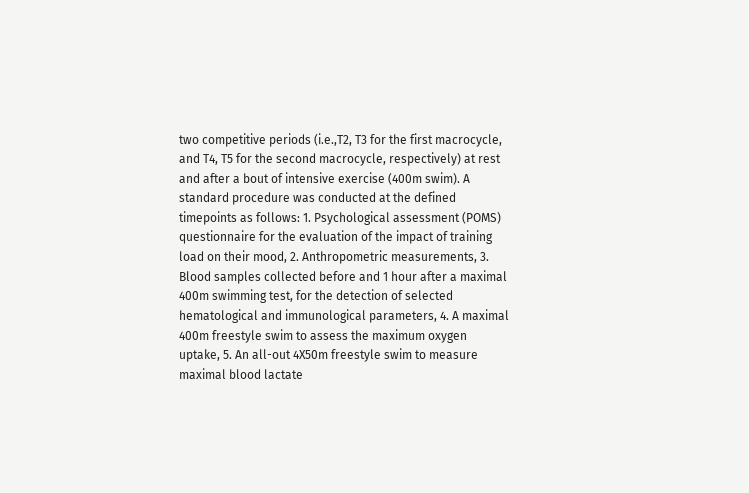two competitive periods (i.e.,T2, T3 for the first macrocycle, and T4, T5 for the second macrocycle, respectively) at rest and after a bout of intensive exercise (400m swim). A standard procedure was conducted at the defined timepoints as follows: 1. Psychological assessment (POMS) questionnaire for the evaluation of the impact of training load on their mood, 2. Anthropometric measurements, 3. Blood samples collected before and 1 hour after a maximal 400m swimming test, for the detection of selected hematological and immunological parameters, 4. A maximal 400m freestyle swim to assess the maximum oxygen uptake, 5. An all-out 4X50m freestyle swim to measure maximal blood lactate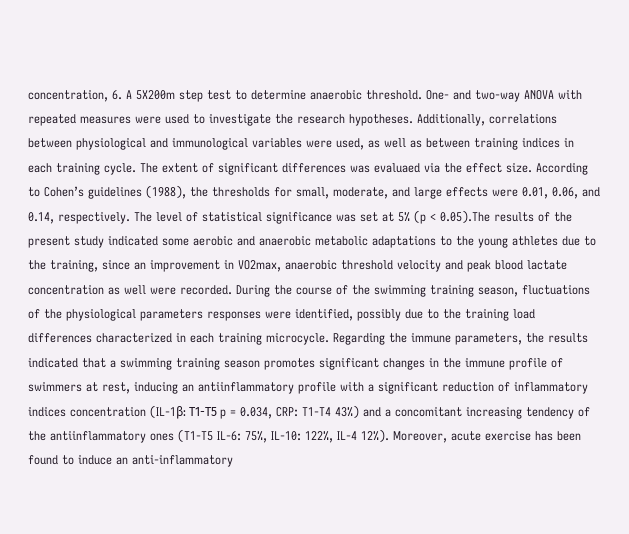concentration, 6. A 5X200m step test to determine anaerobic threshold. One- and two-way ANOVA with repeated measures were used to investigate the research hypotheses. Additionally, correlations between physiological and immunological variables were used, as well as between training indices in each training cycle. The extent of significant differences was evaluaed via the effect size. According to Cohen’s guidelines (1988), the thresholds for small, moderate, and large effects were 0.01, 0.06, and 0.14, respectively. The level of statistical significance was set at 5% (p < 0.05).The results of the present study indicated some aerobic and anaerobic metabolic adaptations to the young athletes due to the training, since an improvement in VO2max, anaerobic threshold velocity and peak blood lactate concentration as well were recorded. During the course of the swimming training season, fluctuations of the physiological parameters responses were identified, possibly due to the training load differences characterized in each training microcycle. Regarding the immune parameters, the results indicated that a swimming training season promotes significant changes in the immune profile of swimmers at rest, inducing an antiinflammatory profile with a significant reduction of inflammatory indices concentration (IL-1β: Τ1-Τ5 p = 0.034, CRP: T1-T4 43%) and a concomitant increasing tendency of the antiinflammatory ones (T1-T5 IL-6: 75%, IL-10: 122%, IL-4 12%). Moreover, acute exercise has been found to induce an anti-inflammatory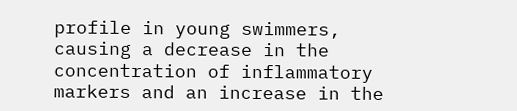profile in young swimmers, causing a decrease in the concentration of inflammatory markers and an increase in the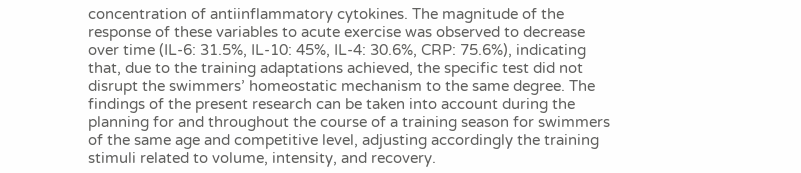concentration of antiinflammatory cytokines. The magnitude of the response of these variables to acute exercise was observed to decrease over time (IL-6: 31.5%, IL-10: 45%, IL-4: 30.6%, CRP: 75.6%), indicating that, due to the training adaptations achieved, the specific test did not disrupt the swimmers’ homeostatic mechanism to the same degree. The findings of the present research can be taken into account during the planning for and throughout the course of a training season for swimmers of the same age and competitive level, adjusting accordingly the training stimuli related to volume, intensity, and recovery.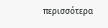περισσότερα